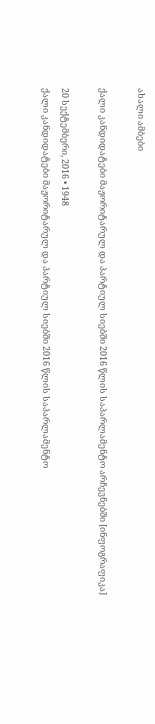ახალი ამბები

ქალი კანდიდატები მაჟორიტარულ და პარტიულ სიებში 2016 წლის საპარლამენტო არჩევნებში [ინფოგრაფიკა]

20 სექტემბერი, 2016 • 1948
ქალი კანდიდატები მაჟორიტარულ და პარტიულ სიებში 2016 წლის საპარლამენტო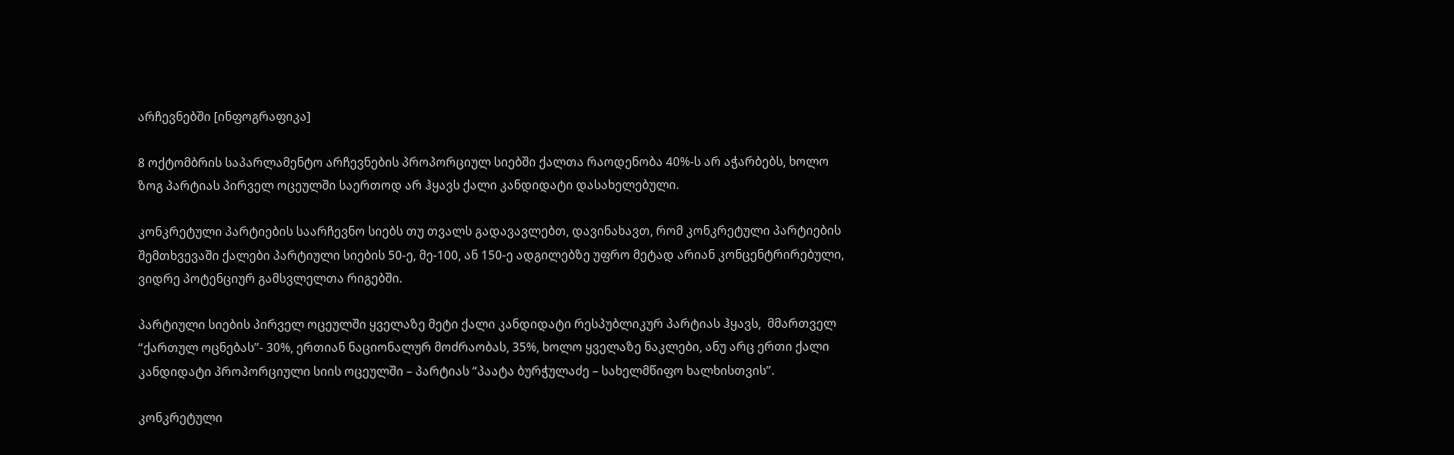არჩევნებში [ინფოგრაფიკა]

8 ოქტომბრის საპარლამენტო არჩევნების პროპორციულ სიებში ქალთა რაოდენობა 40%-ს არ აჭარბებს, ხოლო ზოგ პარტიას პირველ ოცეულში საერთოდ არ ჰყავს ქალი კანდიდატი დასახელებული.

კონკრეტული პარტიების საარჩევნო სიებს თუ თვალს გადავავლებთ, დავინახავთ, რომ კონკრეტული პარტიების შემთხვევაში ქალები პარტიული სიების 50-ე, მე-100, ან 150-ე ადგილებზე უფრო მეტად არიან კონცენტრირებული, ვიდრე პოტენციურ გამსვლელთა რიგებში.

პარტიული სიების პირველ ოცეულში ყველაზე მეტი ქალი კანდიდატი რესპუბლიკურ პარტიას ჰყავს,  მმართველ “ქართულ ოცნებას”- 30%, ერთიან ნაციონალურ მოძრაობას, 35%, ხოლო ყველაზე ნაკლები, ანუ არც ერთი ქალი კანდიდატი პროპორციული სიის ოცეულში – პარტიას “პაატა ბურჭულაძე – სახელმწიფო ხალხისთვის”.

კონკრეტული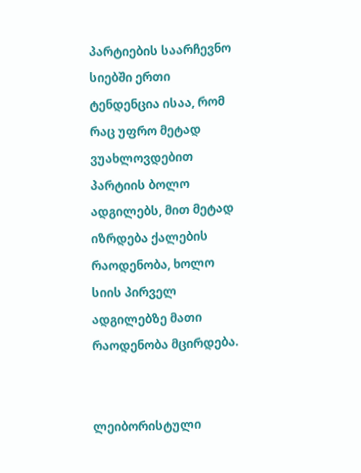პარტიების საარჩევნო სიებში ერთი ტენდენცია ისაა, რომ რაც უფრო მეტად ვუახლოვდებით პარტიის ბოლო ადგილებს, მით მეტად იზრდება ქალების რაოდენობა, ხოლო სიის პირველ ადგილებზე მათი რაოდენობა მცირდება.


ლეიბორისტული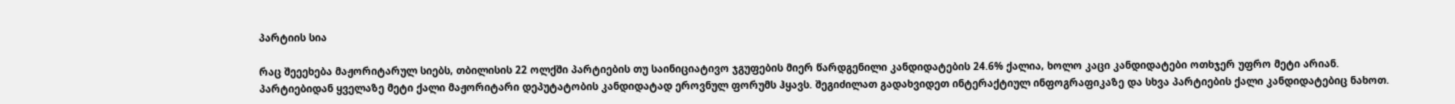პარტიის სია

რაც შეეეხება მაჟორიტარულ სიებს, თბილისის 22 ოლქში პარტიების თუ საინიციატივო ჯგუფების მიერ წარდგენილი კანდიდატების 24.6% ქალია, ხოლო კაცი კანდიდატები ოთხჯერ უფრო მეტი არიან.  პარტიებიდან ყველაზე მეტი ქალი მაჟორიტარი დეპუტატობის კანდიდატად ეროვნულ ფორუმს ჰყავს. შეგიძილათ გადახვიდეთ ინტერაქტიულ ინფოგრაფიკაზე და სხვა პარტიების ქალი კანდიდატებიც ნახოთ.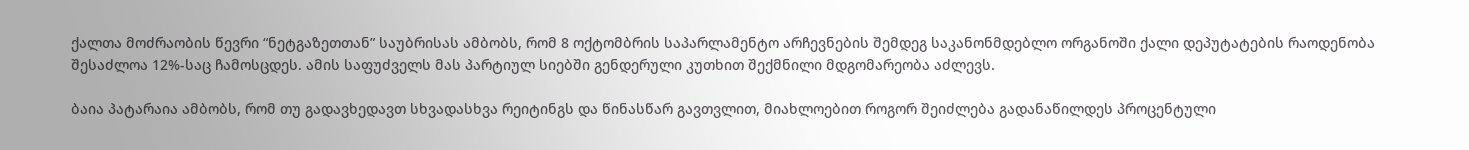ქალთა მოძრაობის წევრი “ნეტგაზეთთან” საუბრისას ამბობს, რომ 8 ოქტომბრის საპარლამენტო არჩევნების შემდეგ საკანონმდებლო ორგანოში ქალი დეპუტატების რაოდენობა შესაძლოა 12%-საც ჩამოსცდეს. ამის საფუძველს მას პარტიულ სიებში გენდერული კუთხით შექმნილი მდგომარეობა აძლევს.

ბაია პატარაია ამბობს, რომ თუ გადავხედავთ სხვადასხვა რეიტინგს და წინასწარ გავთვლით, მიახლოებით როგორ შეიძლება გადანაწილდეს პროცენტული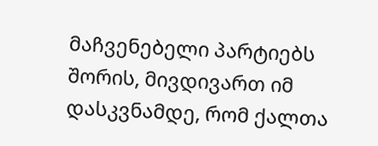მაჩვენებელი პარტიებს შორის, მივდივართ იმ დასკვნამდე, რომ ქალთა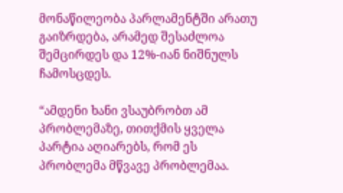მონაწილეობა პარლამენტში არათუ გაიზრდება, არამედ შესაძლოა შემცირდეს და 12%-იან ნიშნულს ჩამოსცდეს.

“ამდენი ხანი ვსაუბრობთ ამ პრობლემაზე, თითქმის ყველა პარტია აღიარებს, რომ ეს პრობლემა მწვავე პრობლემაა.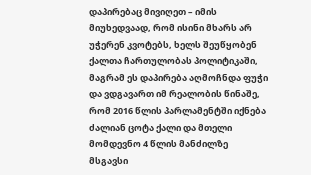დაპირებაც მივიღეთ – იმის მიუხედვაად, რომ ისინი მხარს არ უჭერენ კვოტებს, ხელს შეუწყობენ ქალთა ჩართულობას პოლიტიკაში, მაგრამ ეს დაპირება აღმოჩნდა ფუჭი და ვდგავართ იმ რეალობის წინაშე, რომ 2016 წლის პარლამენტში იქნება ძალიან ცოტა ქალი და მთელი მომდევნო 4 წლის მანძილზე მსგავსი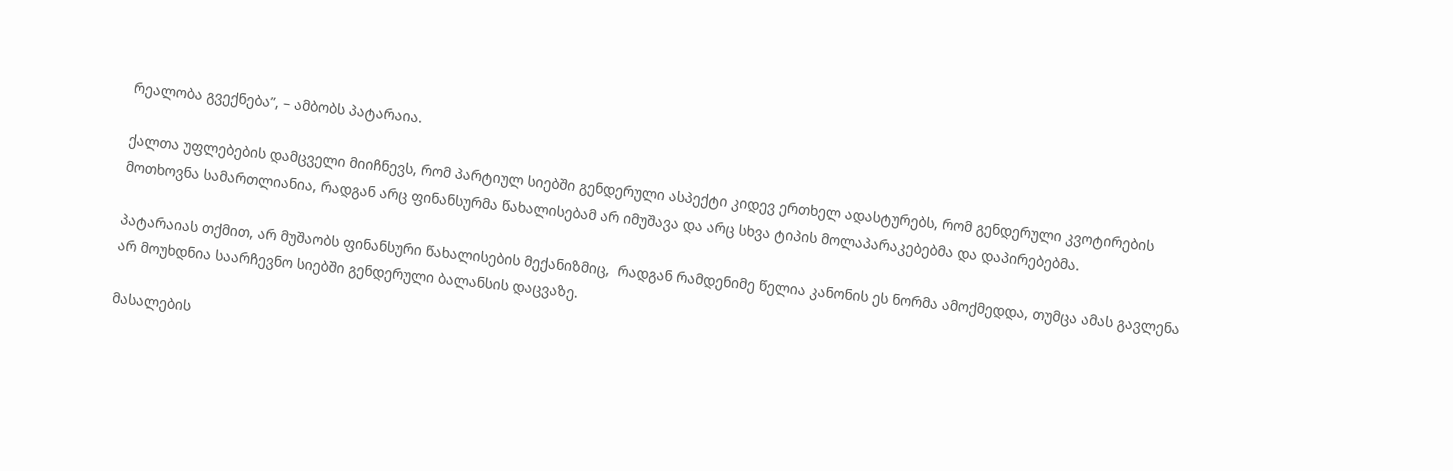რეალობა გვექნება”, – ამბობს პატარაია.

ქალთა უფლებების დამცველი მიიჩნევს, რომ პარტიულ სიებში გენდერული ასპექტი კიდევ ერთხელ ადასტურებს, რომ გენდერული კვოტირების მოთხოვნა სამართლიანია, რადგან არც ფინანსურმა წახალისებამ არ იმუშავა და არც სხვა ტიპის მოლაპარაკებებმა და დაპირებებმა.

პატარაიას თქმით, არ მუშაობს ფინანსური წახალისების მექანიზმიც,  რადგან რამდენიმე წელია კანონის ეს ნორმა ამოქმედდა, თუმცა ამას გავლენა არ მოუხდნია საარჩევნო სიებში გენდერული ბალანსის დაცვაზე.

მასალების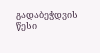გადაბეჭდვის წესი